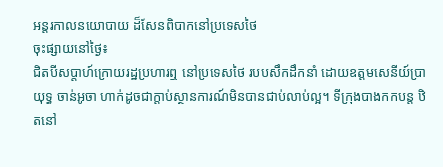អន្តរកាលនយោបាយ ដ៏សែនពិបាកនៅប្រទេសថៃ
ចុះផ្សាយនៅថ្ងៃ៖
ជិតបីសប្តាហ៍ក្រោយរដ្ឋប្រហារឮ នៅប្រទេសថៃ របបសឹកដឹកនាំ ដោយឧត្តមសេនីយ៍ប្រាយុទ្ធ ចាន់អូចា ហាក់ដូចជាក្តាប់ស្ថានការណ៍មិនបានជាប់លាប់ល្អ។ ទីក្រុងបាងកកបន្ត ឋិតនៅ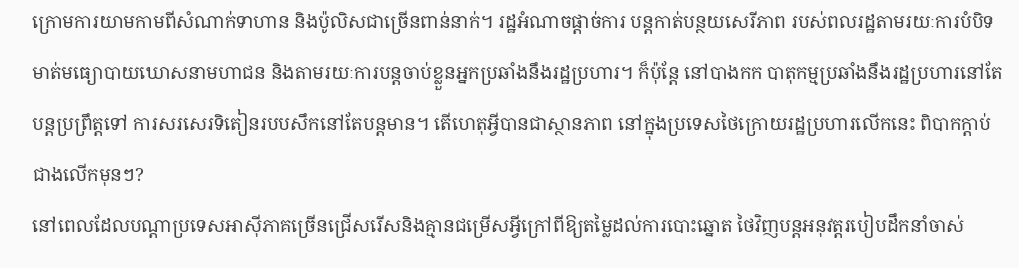ក្រោមការយាមកាមពីសំណាក់ទាហាន និងប៉ូលិសជាច្រើនពាន់នាក់។ រដ្ឋអំណាចផ្តាច់ការ បន្តកាត់បន្ថយសេរីភាព របស់ពលរដ្ឋតាមរយៈការបំបិទមាត់មធ្យោបាយឃោសនាមហាជន និងតាមរយៈការបន្តចាប់ខ្លួនអ្នកប្រឆាំងនឹងរដ្ឋប្រហារ។ ក៏ប៉ុន្តែ នៅបាងកក បាតុកម្មប្រឆាំងនឹងរដ្ឋប្រហារនៅតែបន្តប្រព្រឹត្តទៅ ការសរសេរទិតៀនរបបសឹកនៅតែបន្តមាន។ តើហេតុអ្វីបានជាស្ថានភាព នៅក្នុងប្រទេសថៃក្រោយរដ្ឋប្រហារលើកនេះ ពិបាកក្តាប់ជាងលើកមុនៗ?
នៅពេលដែលបណ្តាប្រទេសអាស៊ីភាគច្រើនជ្រើសរើសនិងគ្មានជម្រើសអ្វីក្រៅពីឱ្យតម្លៃដល់ការបោះឆ្នោត ថៃវិញបន្តអនុវត្តរបៀបដឹកនាំចាស់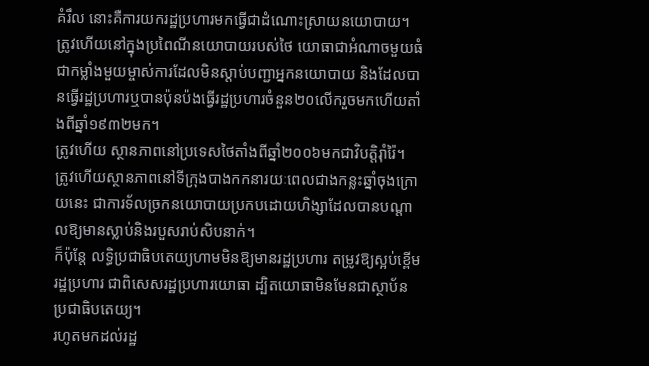គំរឹល នោះគឺការយករដ្ឋប្រហារមកធ្វើជាដំណោះស្រាយនយោបាយ។
ត្រូវហើយនៅក្នុងប្រពៃណីនយោបាយរបស់ថៃ យោធាជាអំណាចមួយធំ ជាកម្លាំងមួយម្ចាស់ការដែលមិនស្តាប់បញ្ជាអ្នកនយោបាយ និងដែលបានធ្វើរដ្ឋប្រហារឬបានប៉ុនប៉ងធ្វើរដ្ឋប្រហារចំនួន២០លើករួចមកហើយតាំងពីឆ្នាំ១៩៣២មក។
ត្រូវហើយ ស្ថានភាពនៅប្រទេសថៃតាំងពីឆ្នាំ២០០៦មកជាវិបត្តិរ៉ាំរ៉ៃ។
ត្រូវហើយស្ថានភាពនៅទីក្រុងបាងកកនារយៈពេលជាងកន្លះឆ្នាំចុងក្រោយនេះ ជាការទ័លច្រកនយោបាយប្រកបដោយហិង្សាដែលបានបណ្តាលឱ្យមានស្លាប់និងរបួសរាប់សិបនាក់។
ក៏ប៉ុន្តែ លទ្ធិប្រជាធិបតេយ្យហាមមិនឱ្យមានរដ្ឋប្រហារ តម្រូវឱ្យស្អប់ខ្ពើមរដ្ឋប្រហារ ជាពិសេសរដ្ឋប្រហារយោធា ដ្បិតយោធាមិនមែនជាស្ថាប័នប្រជាធិបតេយ្យ។
រហូតមកដល់រដ្ឋ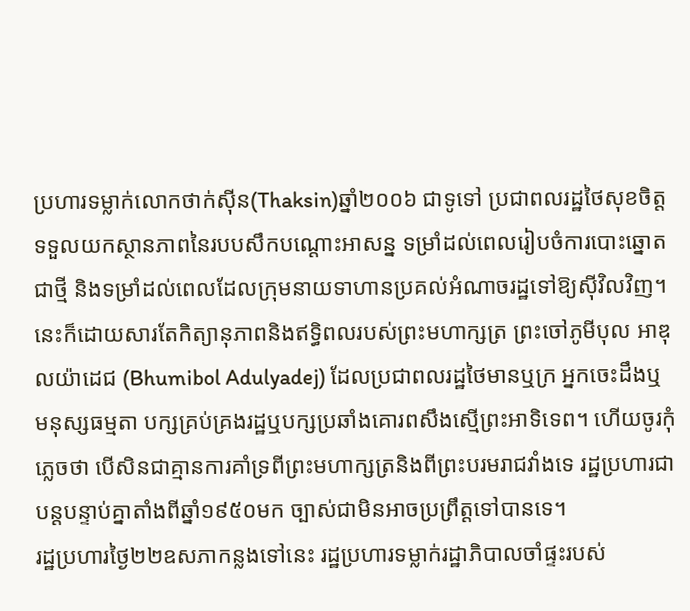ប្រហារទម្លាក់លោកថាក់ស៊ីន(Thaksin)ឆ្នាំ២០០៦ ជាទូទៅ ប្រជាពលរដ្ឋថៃសុខចិត្តទទួលយកស្ថានភាពនៃរបបសឹកបណ្តោះអាសន្ន ទម្រាំដល់ពេលរៀបចំការបោះឆ្នោតជាថ្មី និងទម្រាំដល់ពេលដែលក្រុមនាយទាហានប្រគល់អំណាចរដ្ឋទៅឱ្យស៊ីវិលវិញ។ នេះក៏ដោយសារតែកិត្យានុភាពនិងឥទ្ធិពលរបស់ព្រះមហាក្សត្រ ព្រះចៅភូមីបុល អាឌុលយ៉ាដេជ (Bhumibol Adulyadej) ដែលប្រជាពលរដ្ឋថៃមានឬក្រ អ្នកចេះដឹងឬមនុស្សធម្មតា បក្សគ្រប់គ្រងរដ្ឋឬបក្សប្រឆាំងគោរពសឹងស្មើព្រះអាទិទេព។ ហើយចូរកុំភ្លេចថា បើសិនជាគ្មានការគាំទ្រពីព្រះមហាក្សត្រនិងពីព្រះបរមរាជវាំងទេ រដ្ឋប្រហារជាបន្តបន្ទាប់គ្នាតាំងពីឆ្នាំ១៩៥០មក ច្បាស់ជាមិនអាចប្រព្រឹត្តទៅបានទេ។
រដ្ឋប្រហារថ្ងៃ២២ឧសភាកន្លងទៅនេះ រដ្ឋប្រហារទម្លាក់រដ្ឋាភិបាលចាំផ្ទះរបស់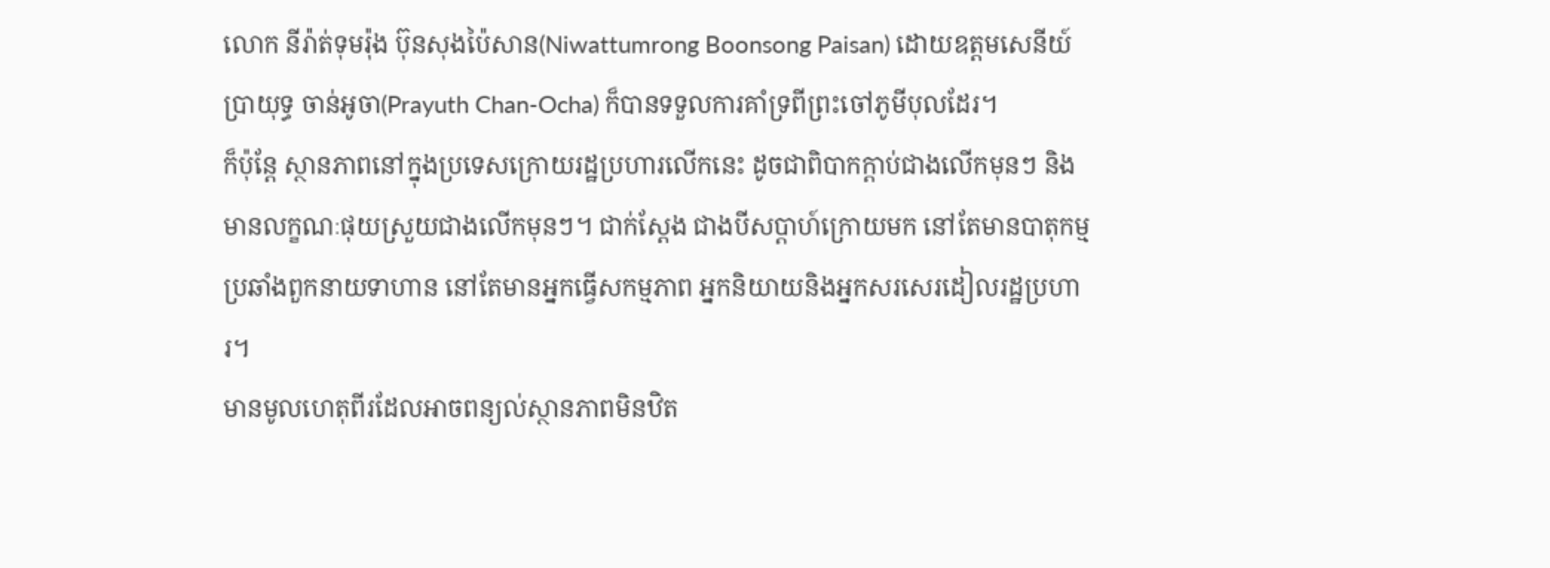លោក នីរ៉ាត់ទុមរ៉ុង ប៊ុនសុងប៉ៃសាន(Niwattumrong Boonsong Paisan) ដោយឧត្តមសេនីយ៍ប្រាយុទ្ធ ចាន់អូចា(Prayuth Chan-Ocha) ក៏បានទទួលការគាំទ្រពីព្រះចៅភូមីបុលដែរ។
ក៏ប៉ុន្តែ ស្ថានភាពនៅក្នុងប្រទេសក្រោយរដ្ឋប្រហារលើកនេះ ដូចជាពិបាកក្តាប់ជាងលើកមុនៗ និងមានលក្ខណៈផុយស្រួយជាងលើកមុនៗ។ ជាក់ស្តែង ជាងបីសប្តាហ៍ក្រោយមក នៅតែមានបាតុកម្មប្រឆាំងពួកនាយទាហាន នៅតែមានអ្នកធ្វើសកម្មភាព អ្នកនិយាយនិងអ្នកសរសេរដៀលរដ្ឋប្រហារ។
មានមូលហេតុពីរដែលអាចពន្យល់ស្ថានភាពមិនឋិត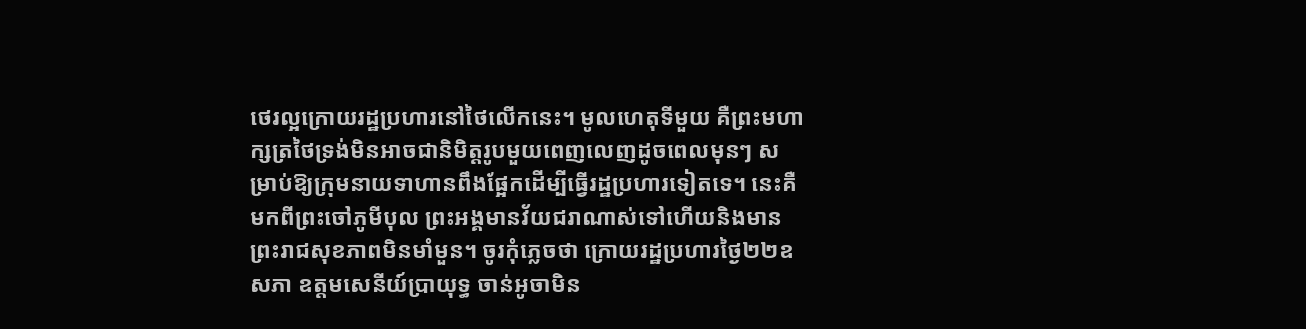ថេរល្អក្រោយរដ្ឋប្រហារនៅថៃលើកនេះ។ មូលហេតុទីមួយ គឺព្រះមហាក្សត្រថៃទ្រង់មិនអាចជានិមិត្តរូបមួយពេញលេញដូចពេលមុនៗ សម្រាប់ឱ្យក្រុមនាយទាហានពឹងផ្អែកដើម្បីធ្វើរដ្ឋប្រហារទៀតទេ។ នេះគឺមកពីព្រះចៅភូមីបុល ព្រះអង្គមានវ័យជរាណាស់ទៅហើយនិងមានព្រះរាជសុខភាពមិនមាំមួន។ ចូរកុំភ្លេចថា ក្រោយរដ្ឋប្រហារថ្ងៃ២២ឧសភា ឧត្តមសេនីយ៍ប្រាយុទ្ធ ចាន់អូចាមិន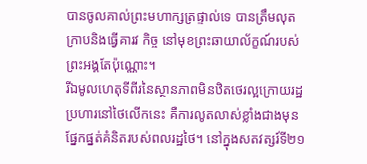បានចូលគាល់ព្រះមហាក្សត្រផ្ទាល់ទេ បានត្រឹមលុតក្រាបនិងធ្វើគារវ កិច្ច នៅមុខព្រះឆាយាល័ក្ខណ៍របស់ព្រះអង្គតែប៉ុណ្ណោះ។
រីឯមូលហេតុទីពីរនៃស្ថានភាពមិនឋិតថេរល្អក្រោយរដ្ឋប្រហារនៅថៃលើកនេះ គឺការលូតលាស់ខ្លាំងជាងមុនផ្នែកផ្នត់គំនិតរបស់ពលរដ្ឋថៃ។ នៅក្នុងសតវត្សរ៍ទី២១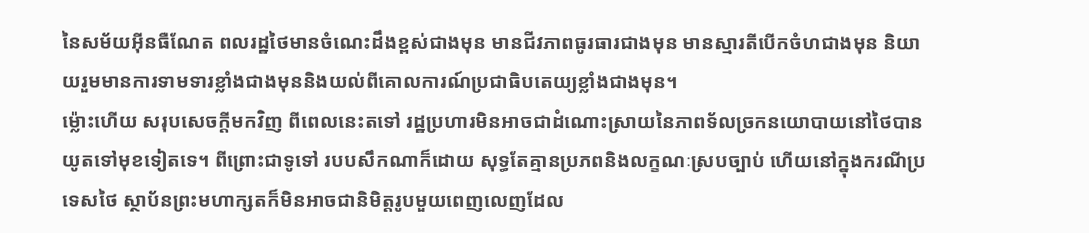នៃសម័យអ៊ីនធឺណែត ពលរដ្ឋថៃមានចំណេះដឹងខ្ពស់ជាងមុន មានជីវភាពធូរធារជាងមុន មានស្មារតីបើកចំហជាងមុន និយាយរួមមានការទាមទារខ្លាំងជាងមុននិងយល់ពីគោលការណ៍ប្រជាធិបតេយ្យខ្លាំងជាងមុន។
ម្ល៉ោះហើយ សរុបសេចក្តីមកវិញ ពីពេលនេះតទៅ រដ្ឋប្រហារមិនអាចជាដំណោះស្រាយនៃភាពទ័លច្រកនយោបាយនៅថៃបានយូតទៅមុខទៀតទេ។ ពីព្រោះជាទូទៅ របបសឹកណាក៏ដោយ សុទ្ធតែគ្មានប្រភពនិងលក្ខណៈស្របច្បាប់ ហើយនៅក្នុងករណីប្រទេសថៃ ស្ថាប័នព្រះមហាក្សតក៏មិនអាចជានិមិត្តរូបមួយពេញលេញដែល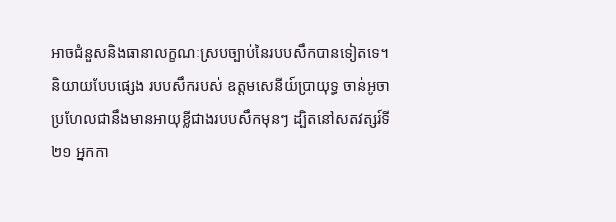អាចជំនួសនិងធានាលក្ខណៈស្របច្បាប់នៃរបបសឹកបានទៀតទេ។ និយាយបែបផ្សេង របបសឹករបស់ ឧត្តមសេនីយ៍ប្រាយុទ្ធ ចាន់អូចា ប្រហែលជានឹងមានអាយុខ្លីជាងរបបសឹកមុនៗ ដ្បិតនៅសតវត្សរ៍ទី២១ អ្នកកា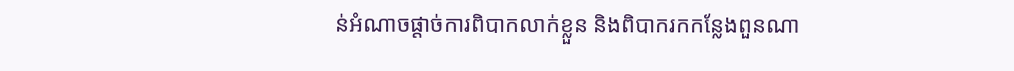ន់អំណាចផ្តាច់ការពិបាកលាក់ខ្លួន និងពិបាករកកន្លែងពួនណា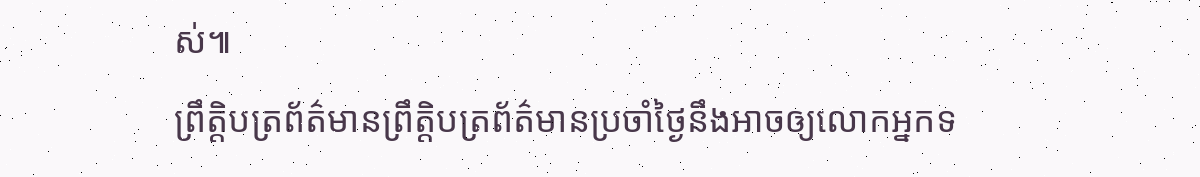ស់៕
ព្រឹត្តិបត្រព័ត៌មានព្រឹត្តិបត្រព័ត៌មានប្រចាំថ្ងៃនឹងអាចឲ្យលោកអ្នកទ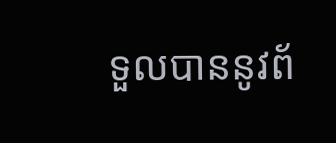ទួលបាននូវព័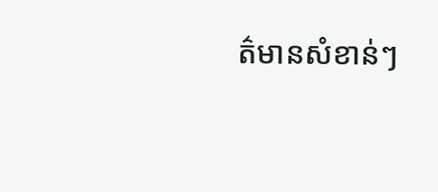ត៌មានសំខាន់ៗ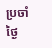ប្រចាំថ្ងៃ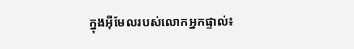ក្នុងអ៊ីមែលរបស់លោកអ្នកផ្ទាល់៖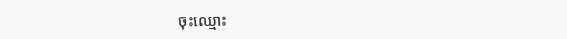ចុះឈ្មោះ